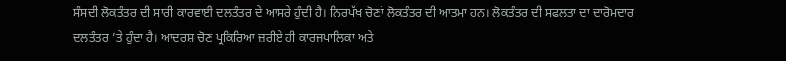ਸੰਸਦੀ ਲੋਕਤੰਤਰ ਦੀ ਸਾਰੀ ਕਾਰਵਾਈ ਦਲਤੰਤਰ ਦੇ ਆਸਰੇ ਹੁੰਦੀ ਹੈ। ਨਿਰਪੱਖ ਚੋਣਾਂ ਲੋਕਤੰਤਰ ਦੀ ਆਤਮਾ ਹਨ। ਲੋਕਤੰਤਰ ਦੀ ਸਫਲਤਾ ਦਾ ਦਾਰੋਮਦਾਰ ਦਲਤੰਤਰ ’ਤੇ ਹੁੰਦਾ ਹੈ। ਆਦਰਸ਼ ਚੋਣ ਪ੍ਰਕਿਰਿਆ ਜ਼ਰੀਏ ਹੀ ਕਾਰਜਪਾਲਿਕਾ ਅਤੇ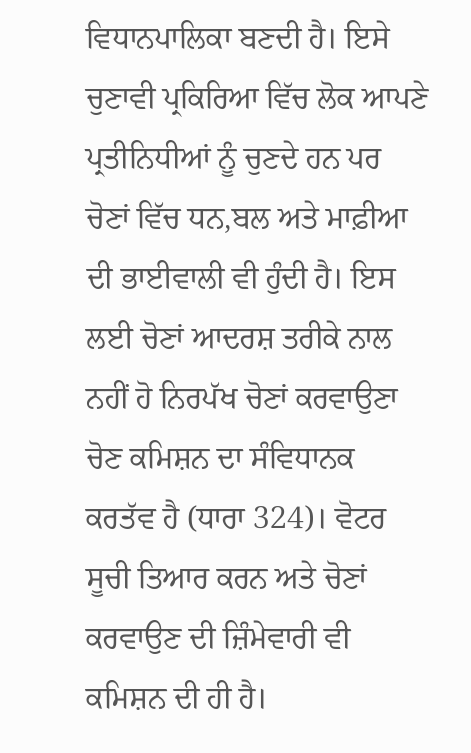ਵਿਧਾਨਪਾਲਿਕਾ ਬਣਦੀ ਹੈ। ਇਸੇ ਚੁਣਾਵੀ ਪ੍ਰਕਿਰਿਆ ਵਿੱਚ ਲੋਕ ਆਪਣੇ ਪ੍ਰਤੀਨਿਧੀਆਂ ਨੂੰ ਚੁਣਦੇ ਹਨ ਪਰ ਚੋਣਾਂ ਵਿੱਚ ਧਨ,ਬਲ ਅਤੇ ਮਾਫ਼ੀਆ ਦੀ ਭਾਈਵਾਲੀ ਵੀ ਹੁੰਦੀ ਹੈ। ਇਸ ਲਈ ਚੋਣਾਂ ਆਦਰਸ਼ ਤਰੀਕੇ ਨਾਲ ਨਹੀਂ ਹੋ ਨਿਰਪੱਖ ਚੋਣਾਂ ਕਰਵਾਉਣਾ ਚੋਣ ਕਮਿਸ਼ਨ ਦਾ ਸੰਵਿਧਾਨਕ ਕਰਤੱਵ ਹੈ (ਧਾਰਾ 324)। ਵੋਟਰ ਸੂਚੀ ਤਿਆਰ ਕਰਨ ਅਤੇ ਚੋਣਾਂ ਕਰਵਾਉਣ ਦੀ ਜ਼ਿੰਮੇਵਾਰੀ ਵੀ ਕਮਿਸ਼ਨ ਦੀ ਹੀ ਹੈ।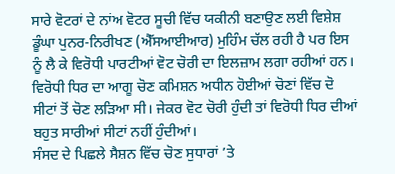ਸਾਰੇ ਵੋਟਰਾਂ ਦੇ ਨਾਂਅ ਵੋਟਰ ਸੂਚੀ ਵਿੱਚ ਯਕੀਨੀ ਬਣਾਉਣ ਲਈ ਵਿਸ਼ੇਸ਼ ਡੂੰਘਾ ਪੁਨਰ-ਨਿਰੀਖਣ (ਐੱਸਆਈਆਰ) ਮੁਹਿੰਮ ਚੱਲ ਰਹੀ ਹੈ ਪਰ ਇਸ ਨੂੰ ਲੈ ਕੇ ਵਿਰੋਧੀ ਪਾਰਟੀਆਂ ਵੋਟ ਚੋਰੀ ਦਾ ਇਲਜ਼ਾਮ ਲਗਾ ਰਹੀਆਂ ਹਨ। ਵਿਰੋਧੀ ਧਿਰ ਦਾ ਆਗੂ ਚੋਣ ਕਮਿਸ਼ਨ ਅਧੀਨ ਹੋਈਆਂ ਚੋਣਾਂ ਵਿੱਚ ਦੋ ਸੀਟਾਂ ਤੋਂ ਚੋਣ ਲੜਿਆ ਸੀ। ਜੇਕਰ ਵੋਟ ਚੋਰੀ ਹੁੰਦੀ ਤਾਂ ਵਿਰੋਧੀ ਧਿਰ ਦੀਆਂ ਬਹੁਤ ਸਾਰੀਆਂ ਸੀਟਾਂ ਨਹੀਂ ਹੁੰਦੀਆਂ।
ਸੰਸਦ ਦੇ ਪਿਛਲੇ ਸੈਸ਼ਨ ਵਿੱਚ ਚੋਣ ਸੁਧਾਰਾਂ ’ਤੇ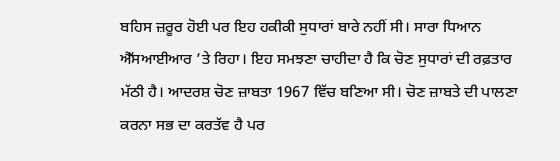ਬਹਿਸ ਜ਼ਰੂਰ ਹੋਈ ਪਰ ਇਹ ਹਕੀਕੀ ਸੁਧਾਰਾਂ ਬਾਰੇ ਨਹੀਂ ਸੀ। ਸਾਰਾ ਧਿਆਨ ਐੱਸਆਈਆਰ ’ਤੇ ਰਿਹਾ। ਇਹ ਸਮਝਣਾ ਚਾਹੀਦਾ ਹੈ ਕਿ ਚੋਣ ਸੁਧਾਰਾਂ ਦੀ ਰਫ਼ਤਾਰ ਮੱਠੀ ਹੈ। ਆਦਰਸ਼ ਚੋਣ ਜ਼ਾਬਤਾ 1967 ਵਿੱਚ ਬਣਿਆ ਸੀ। ਚੋਣ ਜ਼ਾਬਤੇ ਦੀ ਪਾਲਣਾ ਕਰਨਾ ਸਭ ਦਾ ਕਰਤੱਵ ਹੈ ਪਰ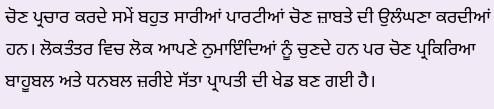ਚੋਣ ਪ੍ਰਚਾਰ ਕਰਦੇ ਸਮੇਂ ਬਹੁਤ ਸਾਰੀਆਂ ਪਾਰਟੀਆਂ ਚੋਣ ਜ਼ਾਬਤੇ ਦੀ ਉਲੰਘਣਾ ਕਰਦੀਆਂ ਹਨ। ਲੋਕਤੰਤਰ ਵਿਚ ਲੋਕ ਆਪਣੇ ਨੁਮਾਇੰਦਿਆਂ ਨੂੰ ਚੁਣਦੇ ਹਨ ਪਰ ਚੋਣ ਪ੍ਰਕਿਰਿਆ ਬਾਹੂਬਲ ਅਤੇ ਧਨਬਲ ਜ਼ਰੀਏ ਸੱਤਾ ਪ੍ਰਾਪਤੀ ਦੀ ਖੇਡ ਬਣ ਗਈ ਹੈ।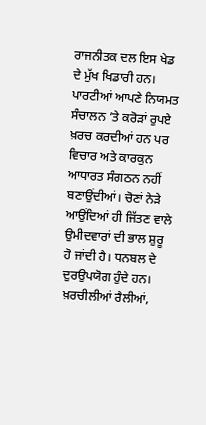ਰਾਜਨੀਤਕ ਦਲ ਇਸ ਖੇਡ ਦੇ ਮੁੱਖ ਖਿਡਾਰੀ ਹਨ। ਪਾਰਟੀਆਂ ਆਪਣੇ ਨਿਯਮਤ ਸੰਚਾਲਨ ’ਤੇ ਕਰੋੜਾਂ ਰੁਪਏ ਖ਼ਰਚ ਕਰਦੀਆਂ ਹਨ ਪਰ ਵਿਚਾਰ ਅਤੇ ਕਾਰਕੁਨ ਆਧਾਰਤ ਸੰਗਠਨ ਨਹੀਂ ਬਣਾਉਂਦੀਆਂ। ਚੋਣਾਂ ਨੇੜੇ ਆਉਂਦਿਆਂ ਹੀ ਜਿੱਤਣ ਵਾਲੇ ਉਮੀਦਵਾਰਾਂ ਦੀ ਭਾਲ ਸ਼ੁਰੂ ਹੋ ਜਾਂਦੀ ਹੈ। ਧਨਬਲ ਦੇ ਦੁਰਉਪਯੋਗ ਹੁੰਦੇ ਹਨ। ਖ਼ਰਚੀਲੀਆਂ ਰੈਲੀਆਂ,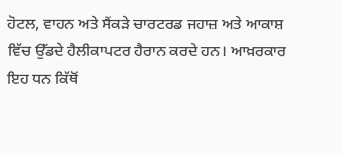ਹੋਟਲ, ਵਾਹਨ ਅਤੇ ਸੈਂਕੜੇ ਚਾਰਟਰਡ ਜਹਾਜ਼ ਅਤੇ ਆਕਾਸ਼ ਵਿੱਚ ਉੱਡਦੇ ਹੈਲੀਕਾਪਟਰ ਹੈਰਾਨ ਕਰਦੇ ਹਨ। ਆਖ਼ਰਕਾਰ ਇਹ ਧਨ ਕਿੱਥੋਂ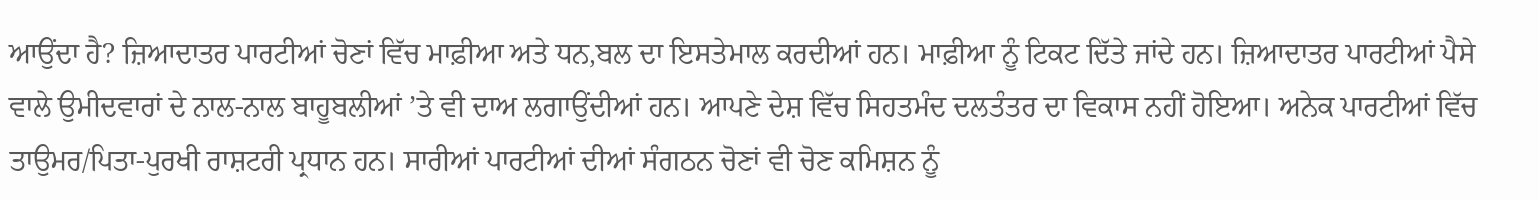ਆਉਂਦਾ ਹੈ? ਜ਼ਿਆਦਾਤਰ ਪਾਰਟੀਆਂ ਚੋਣਾਂ ਵਿੱਚ ਮਾਫ਼ੀਆ ਅਤੇ ਧਨ,ਬਲ ਦਾ ਇਸਤੇਮਾਲ ਕਰਦੀਆਂ ਹਨ। ਮਾਫ਼ੀਆ ਨੂੰ ਟਿਕਟ ਦਿੱਤੇ ਜਾਂਦੇ ਹਨ। ਜ਼ਿਆਦਾਤਰ ਪਾਰਟੀਆਂ ਪੈਸੇ ਵਾਲੇ ਉਮੀਦਵਾਰਾਂ ਦੇ ਨਾਲ-ਨਾਲ ਬਾਹੂਬਲੀਆਂ ’ਤੇ ਵੀ ਦਾਅ ਲਗਾਉਂਦੀਆਂ ਹਨ। ਆਪਣੇ ਦੇਸ਼ ਵਿੱਚ ਸਿਹਤਮੰਦ ਦਲਤੰਤਰ ਦਾ ਵਿਕਾਸ ਨਹੀਂ ਹੋਇਆ। ਅਨੇਕ ਪਾਰਟੀਆਂ ਵਿੱਚ ਤਾਉਮਰ/ਪਿਤਾ-ਪੁਰਖੀ ਰਾਸ਼ਟਰੀ ਪ੍ਰਧਾਨ ਹਨ। ਸਾਰੀਆਂ ਪਾਰਟੀਆਂ ਦੀਆਂ ਸੰਗਠਨ ਚੋਣਾਂ ਵੀ ਚੋਣ ਕਮਿਸ਼ਨ ਨੂੰ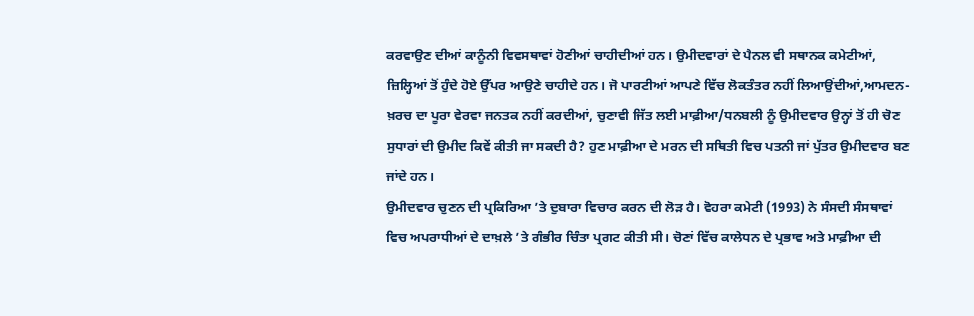ਕਰਵਾਉਣ ਦੀਆਂ ਕਾਨੂੰਨੀ ਵਿਵਸਥਾਵਾਂ ਹੋਣੀਆਂ ਚਾਹੀਦੀਆਂ ਹਨ। ਉਮੀਦਵਾਰਾਂ ਦੇ ਪੈਨਲ ਵੀ ਸਥਾਨਕ ਕਮੇਟੀਆਂ, ਜ਼ਿਲ੍ਹਿਆਂ ਤੋਂ ਹੁੰਦੇ ਹੋਏ ਉੱਪਰ ਆਉਣੇ ਚਾਹੀਦੇ ਹਨ। ਜੋ ਪਾਰਟੀਆਂ ਆਪਣੇ ਵਿੱਚ ਲੋਕਤੰਤਰ ਨਹੀਂ ਲਿਆਉਂਦੀਆਂ,ਆਮਦਨ-ਖ਼ਰਚ ਦਾ ਪੂਰਾ ਵੇਰਵਾ ਜਨਤਕ ਨਹੀਂ ਕਰਦੀਆਂ, ਚੁਣਾਵੀ ਜਿੱਤ ਲਈ ਮਾਫ਼ੀਆ/ਧਨਬਲੀ ਨੂੰ ਉਮੀਦਵਾਰ ਉਨ੍ਹਾਂ ਤੋਂ ਹੀ ਚੋਣ ਸੁਧਾਰਾਂ ਦੀ ਉਮੀਦ ਕਿਵੇਂ ਕੀਤੀ ਜਾ ਸਕਦੀ ਹੈ? ਹੁਣ ਮਾਫ਼ੀਆ ਦੇ ਮਰਨ ਦੀ ਸਥਿਤੀ ਵਿਚ ਪਤਨੀ ਜਾਂ ਪੁੱਤਰ ਉਮੀਦਵਾਰ ਬਣ ਜਾਂਦੇ ਹਨ।
ਉਮੀਦਵਾਰ ਚੁਣਨ ਦੀ ਪ੍ਰਕਿਰਿਆ ’ਤੇ ਦੁਬਾਰਾ ਵਿਚਾਰ ਕਰਨ ਦੀ ਲੋੜ ਹੈ। ਵੋਹਰਾ ਕਮੇਟੀ (1993) ਨੇ ਸੰਸਦੀ ਸੰਸਥਾਵਾਂ ਵਿਚ ਅਪਰਾਧੀਆਂ ਦੇ ਦਾਖ਼ਲੇ ’ਤੇ ਗੰਭੀਰ ਚਿੰਤਾ ਪ੍ਰਗਟ ਕੀਤੀ ਸੀ। ਚੋਣਾਂ ਵਿੱਚ ਕਾਲੇਧਨ ਦੇ ਪ੍ਰਭਾਵ ਅਤੇ ਮਾਫ਼ੀਆ ਦੀ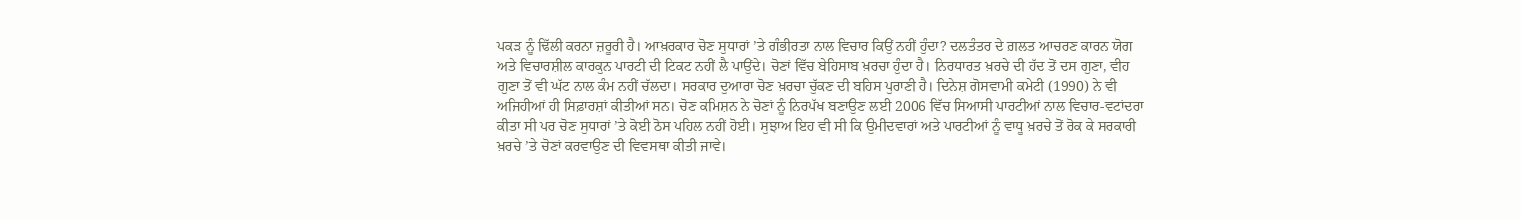ਪਕੜ ਨੂੰ ਢਿੱਲੀ ਕਰਨਾ ਜ਼ਰੂਰੀ ਹੈ। ਆਖ਼ਰਕਾਰ ਚੋਣ ਸੁਧਾਰਾਂ ’ਤੇ ਗੰਭੀਰਤਾ ਨਾਲ ਵਿਚਾਰ ਕਿਉਂ ਨਹੀਂ ਹੁੰਦਾ? ਦਲਤੰਤਰ ਦੇ ਗ਼ਲਤ ਆਚਰਣ ਕਾਰਨ ਯੋਗ ਅਤੇ ਵਿਚਾਰਸ਼ੀਲ ਕਾਰਕੁਨ ਪਾਰਟੀ ਦੀ ਟਿਕਟ ਨਹੀਂ ਲੈ ਪਾਉਂਦੇ। ਚੋਣਾਂ ਵਿੱਚ ਬੇਹਿਸਾਬ ਖ਼ਰਚਾ ਹੁੰਦਾ ਹੈ। ਨਿਰਧਾਰਤ ਖ਼ਰਚੇ ਦੀ ਹੱਦ ਤੋਂ ਦਸ ਗੁਣਾ, ਵੀਹ ਗੁਣਾ ਤੋਂ ਵੀ ਘੱਟ ਨਾਲ ਕੰਮ ਨਹੀਂ ਚੱਲਦਾ। ਸਰਕਾਰ ਦੁਆਰਾ ਚੋਣ ਖ਼ਰਚਾ ਚੁੱਕਣ ਦੀ ਬਹਿਸ ਪੁਰਾਣੀ ਹੈ। ਦਿਨੇਸ਼ ਗੋਸਵਾਮੀ ਕਮੇਟੀ (1990) ਨੇ ਵੀ ਅਜਿਹੀਆਂ ਹੀ ਸਿਫ਼ਾਰਸ਼ਾਂ ਕੀਤੀਆਂ ਸਨ। ਚੋਣ ਕਮਿਸ਼ਨ ਨੇ ਚੋਣਾਂ ਨੂੰ ਨਿਰਪੱਖ ਬਣਾਉਣ ਲਈ 2006 ਵਿੱਚ ਸਿਆਸੀ ਪਾਰਟੀਆਂ ਨਾਲ ਵਿਚਾਰ-ਵਟਾਂਦਰਾ ਕੀਤਾ ਸੀ ਪਰ ਚੋਣ ਸੁਧਾਰਾਂ ’ਤੇ ਕੋਈ ਠੋਸ ਪਹਿਲ ਨਹੀਂ ਹੋਈ। ਸੁਝਾਅ ਇਹ ਵੀ ਸੀ ਕਿ ਉਮੀਦਵਾਰਾਂ ਅਤੇ ਪਾਰਟੀਆਂ ਨੂੰ ਵਾਧੂ ਖ਼ਰਚੇ ਤੋਂ ਰੋਕ ਕੇ ਸਰਕਾਰੀ ਖ਼ਰਚੇ ’ਤੇ ਚੋਣਾਂ ਕਰਵਾਉਣ ਦੀ ਵਿਵਸਥਾ ਕੀਤੀ ਜਾਵੇ।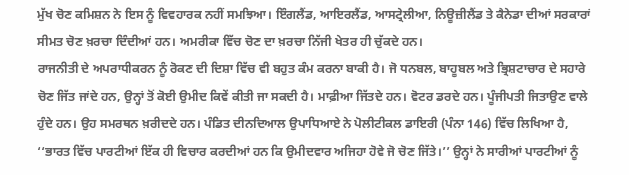ਮੁੱਖ ਚੋਣ ਕਮਿਸ਼ਨ ਨੇ ਇਸ ਨੂੰ ਵਿਵਹਾਰਕ ਨਹੀਂ ਸਮਝਿਆ। ਇੰਗਲੈਂਡ, ਆਇਰਲੈਂਡ, ਆਸਟ੍ਰੇਲੀਆ, ਨਿਊਜ਼ੀਲੈਂਡ ਤੇ ਕੈਨੇਡਾ ਦੀਆਂ ਸਰਕਾਰਾਂ ਸੀਮਤ ਚੋਣ ਖ਼ਰਚਾ ਦਿੰਦੀਆਂ ਹਨ। ਅਮਰੀਕਾ ਵਿੱਚ ਚੋਣ ਦਾ ਖ਼ਰਚਾ ਨਿੱਜੀ ਖੇਤਰ ਹੀ ਚੁੱਕਦੇ ਹਨ।
ਰਾਜਨੀਤੀ ਦੇ ਅਪਰਾਧੀਕਰਨ ਨੂੰ ਰੋਕਣ ਦੀ ਦਿਸ਼ਾ ਵਿੱਚ ਵੀ ਬਹੁਤ ਕੰਮ ਕਰਨਾ ਬਾਕੀ ਹੈ। ਜੋ ਧਨਬਲ, ਬਾਹੂਬਲ ਅਤੇ ਭ੍ਰਿਸ਼ਟਾਚਾਰ ਦੇ ਸਹਾਰੇ ਚੋਣ ਜਿੱਤ ਜਾਂਦੇ ਹਨ, ਉਨ੍ਹਾਂ ਤੋਂ ਕੋਈ ਉਮੀਦ ਕਿਵੇਂ ਕੀਤੀ ਜਾ ਸਕਦੀ ਹੈ। ਮਾਫ਼ੀਆ ਜਿੱਤਦੇ ਹਨ। ਵੋਟਰ ਡਰਦੇ ਹਨ। ਪੂੰਜੀਪਤੀ ਜਿਤਾਉਣ ਵਾਲੇ ਹੁੰਦੇ ਹਨ। ਉਹ ਸਮਰਥਨ ਖ਼ਰੀਦਦੇ ਹਨ। ਪੰਡਿਤ ਦੀਨਦਿਆਲ ਉਪਾਧਿਆਏ ਨੇ ਪੋਲੀਟੀਕਲ ਡਾਇਰੀ (ਪੰਨਾ 146) ਵਿੱਚ ਲਿਖਿਆ ਹੈ, ‘‘ਭਾਰਤ ਵਿੱਚ ਪਾਰਟੀਆਂ ਇੱਕ ਹੀ ਵਿਚਾਰ ਕਰਦੀਆਂ ਹਨ ਕਿ ਉਮੀਦਵਾਰ ਅਜਿਹਾ ਹੋਵੇ ਜੋ ਚੋਣ ਜਿੱਤੇ।’’ ਉਨ੍ਹਾਂ ਨੇ ਸਾਰੀਆਂ ਪਾਰਟੀਆਂ ਨੂੰ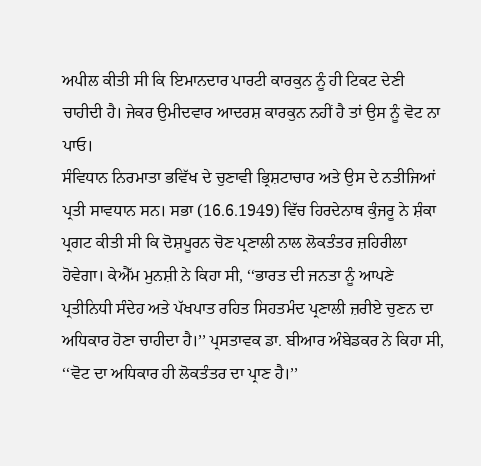ਅਪੀਲ ਕੀਤੀ ਸੀ ਕਿ ਇਮਾਨਦਾਰ ਪਾਰਟੀ ਕਾਰਕੁਨ ਨੂੰ ਹੀ ਟਿਕਟ ਦੇਣੀ ਚਾਹੀਦੀ ਹੈ। ਜੇਕਰ ਉਮੀਦਵਾਰ ਆਦਰਸ਼ ਕਾਰਕੁਨ ਨਹੀਂ ਹੈ ਤਾਂ ਉਸ ਨੂੰ ਵੋਟ ਨਾ ਪਾਓ।
ਸੰਵਿਧਾਨ ਨਿਰਮਾਤਾ ਭਵਿੱਖ ਦੇ ਚੁਣਾਵੀ ਭ੍ਰਿਸ਼ਟਾਚਾਰ ਅਤੇ ਉਸ ਦੇ ਨਤੀਜਿਆਂ ਪ੍ਰਤੀ ਸਾਵਧਾਨ ਸਨ। ਸਭਾ (16.6.1949) ਵਿੱਚ ਹਿਰਦੇਨਾਥ ਕੁੰਜਰੂ ਨੇ ਸ਼ੰਕਾ ਪ੍ਰਗਟ ਕੀਤੀ ਸੀ ਕਿ ਦੋਸ਼ਪੂਰਨ ਚੋਣ ਪ੍ਰਣਾਲੀ ਨਾਲ ਲੋਕਤੰਤਰ ਜ਼ਹਿਰੀਲਾ ਹੋਵੇਗਾ। ਕੇਐੱਮ ਮੁਨਸ਼ੀ ਨੇ ਕਿਹਾ ਸੀ, ‘‘ਭਾਰਤ ਦੀ ਜਨਤਾ ਨੂੰ ਆਪਣੇ ਪ੍ਰਤੀਨਿਧੀ ਸੰਦੇਹ ਅਤੇ ਪੱਖਪਾਤ ਰਹਿਤ ਸਿਹਤਮੰਦ ਪ੍ਰਣਾਲੀ ਜ਼ਰੀਏ ਚੁਣਨ ਦਾ ਅਧਿਕਾਰ ਹੋਣਾ ਚਾਹੀਦਾ ਹੈ।’’ ਪ੍ਰਸਤਾਵਕ ਡਾ. ਬੀਆਰ ਅੰਬੇਡਕਰ ਨੇ ਕਿਹਾ ਸੀ, ‘‘ਵੋਟ ਦਾ ਅਧਿਕਾਰ ਹੀ ਲੋਕਤੰਤਰ ਦਾ ਪ੍ਰਾਣ ਹੈ।’’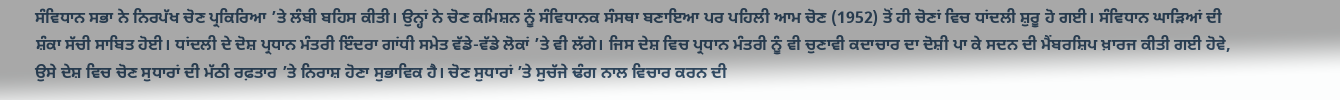ਸੰਵਿਧਾਨ ਸਭਾ ਨੇ ਨਿਰਪੱਖ ਚੋਣ ਪ੍ਰਕਿਰਿਆ ’ਤੇ ਲੰਬੀ ਬਹਿਸ ਕੀਤੀ। ਉਨ੍ਹਾਂ ਨੇ ਚੋਣ ਕਮਿਸ਼ਨ ਨੂੰ ਸੰਵਿਧਾਨਕ ਸੰਸਥਾ ਬਣਾਇਆ ਪਰ ਪਹਿਲੀ ਆਮ ਚੋਣ (1952) ਤੋਂ ਹੀ ਚੋਣਾਂ ਵਿਚ ਧਾਂਦਲੀ ਸ਼ੁਰੂ ਹੋ ਗਈ। ਸੰਵਿਧਾਨ ਘਾੜਿਆਂ ਦੀ ਸ਼ੰਕਾ ਸੱਚੀ ਸਾਬਿਤ ਹੋਈ। ਧਾਂਦਲੀ ਦੇ ਦੋਸ਼ ਪ੍ਰਧਾਨ ਮੰਤਰੀ ਇੰਦਰਾ ਗਾਂਧੀ ਸਮੇਤ ਵੱਡੇ-ਵੱਡੇ ਲੋਕਾਂ ’ਤੇ ਵੀ ਲੱਗੇ। ਜਿਸ ਦੇਸ਼ ਵਿਚ ਪ੍ਰਧਾਨ ਮੰਤਰੀ ਨੂੰ ਵੀ ਚੁਣਾਵੀ ਕਦਾਚਾਰ ਦਾ ਦੋਸ਼ੀ ਪਾ ਕੇ ਸਦਨ ਦੀ ਮੈਂਬਰਸ਼ਿਪ ਖ਼ਾਰਜ ਕੀਤੀ ਗਈ ਹੋਵੇ, ਉਸੇ ਦੇਸ਼ ਵਿਚ ਚੋਣ ਸੁਧਾਰਾਂ ਦੀ ਮੱਠੀ ਰਫ਼ਤਾਰ ’ਤੇ ਨਿਰਾਸ਼ ਹੋਣਾ ਸੁਭਾਵਿਕ ਹੈ। ਚੋਣ ਸੁਧਾਰਾਂ ’ਤੇ ਸੁਚੱਜੇ ਢੰਗ ਨਾਲ ਵਿਚਾਰ ਕਰਨ ਦੀ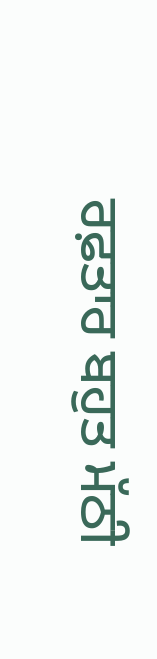ਰਫ਼ਤਾਰ ਬਹੁਤ ਮੱਠੀ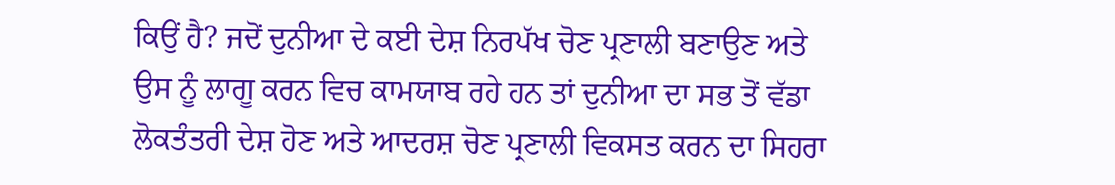ਕਿਉਂ ਹੈ? ਜਦੋਂ ਦੁਨੀਆ ਦੇ ਕਈ ਦੇਸ਼ ਨਿਰਪੱਖ ਚੋਣ ਪ੍ਰਣਾਲੀ ਬਣਾਉਣ ਅਤੇ ਉਸ ਨੂੰ ਲਾਗੂ ਕਰਨ ਵਿਚ ਕਾਮਯਾਬ ਰਹੇ ਹਨ ਤਾਂ ਦੁਨੀਆ ਦਾ ਸਭ ਤੋਂ ਵੱਡਾ ਲੋਕਤੰਤਰੀ ਦੇਸ਼ ਹੋਣ ਅਤੇ ਆਦਰਸ਼ ਚੋਣ ਪ੍ਰਣਾਲੀ ਵਿਕਸਤ ਕਰਨ ਦਾ ਸਿਹਰਾ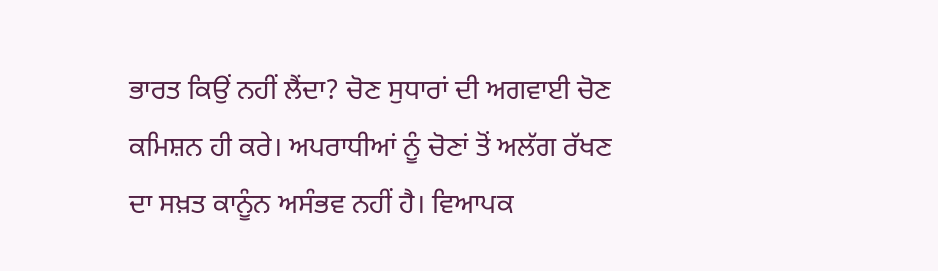ਭਾਰਤ ਕਿਉਂ ਨਹੀਂ ਲੈਂਦਾ? ਚੋਣ ਸੁਧਾਰਾਂ ਦੀ ਅਗਵਾਈ ਚੋਣ ਕਮਿਸ਼ਨ ਹੀ ਕਰੇ। ਅਪਰਾਧੀਆਂ ਨੂੰ ਚੋਣਾਂ ਤੋਂ ਅਲੱਗ ਰੱਖਣ ਦਾ ਸਖ਼ਤ ਕਾਨੂੰਨ ਅਸੰਭਵ ਨਹੀਂ ਹੈ। ਵਿਆਪਕ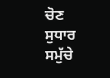ਚੋਣ ਸੁਧਾਰ ਸਮੁੱਚੇ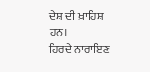ਦੇਸ਼ ਦੀ ਖ਼ਾਹਿਸ਼ ਹਨ।
ਹਿਰਦੇ ਨਾਰਾਇਣ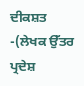ਦੀਕਸ਼ਤ
-(ਲੇਖਕ ਉੱਤਰ ਪ੍ਰਦੇਸ਼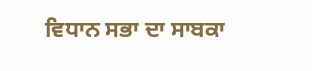ਵਿਧਾਨ ਸਭਾ ਦਾ ਸਾਬਕਾ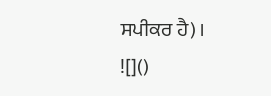ਸਪੀਕਰ ਹੈ)।
![]()